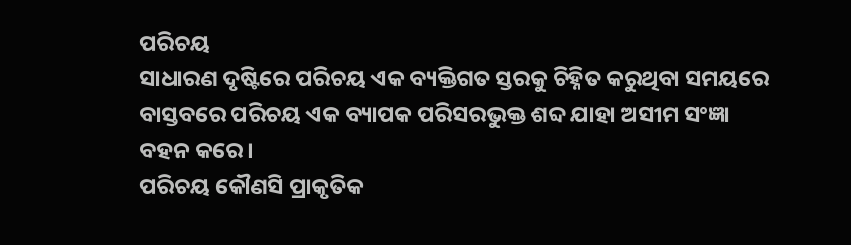ପରିଚୟ
ସାଧାରଣ ଦୃଷ୍ଟିରେ ପରିଚୟ ଏକ ବ୍ୟକ୍ତିଗତ ସ୍ତରକୁ ଚିହ୍ନିତ କରୁଥିବା ସମୟରେ ବାସ୍ତବରେ ପରିଚୟ ଏକ ବ୍ୟାପକ ପରିସରଭୁକ୍ତ ଶବ୍ଦ ଯାହା ଅସୀମ ସଂଜ୍ଞା ବହନ କରେ।
ପରିଚୟ କୌଣସି ପ୍ରାକୃତିକ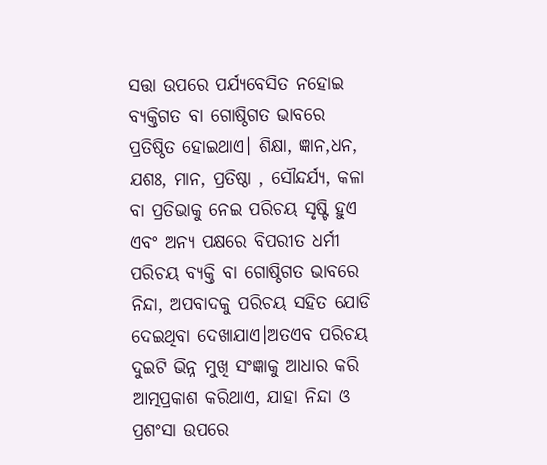ସତ୍ତା ଉପରେ ପର୍ଯ୍ୟବେସିତ ନହୋଇ ବ୍ୟକ୍ତିଗତ ବା ଗୋଷ୍ଠିଗତ ଭାବରେ ପ୍ରତିଷ୍ଠିତ ହୋଇଥାଏ। ଶିକ୍ଷା, ଜ୍ଞାନ,ଧନ, ଯଶଃ, ମାନ, ପ୍ରତିଷ୍ଠା , ସୌନ୍ଦର୍ଯ୍ୟ, କଳା ବା ପ୍ରତିଭାକୁ ନେଇ ପରିଚୟ ସୃଷ୍ଟି ହୁଏ ଏବଂ ଅନ୍ୟ ପକ୍ଷରେ ବିପରୀତ ଧର୍ମୀ ପରିଚୟ ବ୍ୟକ୍ତି ବା ଗୋଷ୍ଠିଗତ ଭାବରେ ନିନ୍ଦା, ଅପବାଦକୁ ପରିଚୟ ସହିତ ଯୋଡି ଦେଇଥିବା ଦେଖାଯାଏ।ଅତଏବ ପରିଚୟ ଦୁଇଟି ଭିନ୍ନ ମୁଖି ସଂଜ୍ଞାକୁ ଆଧାର କରି ଆତ୍ମପ୍ରକାଶ କରିଥାଏ, ଯାହା ନିନ୍ଦା ଓ ପ୍ରଶଂସା ଉପରେ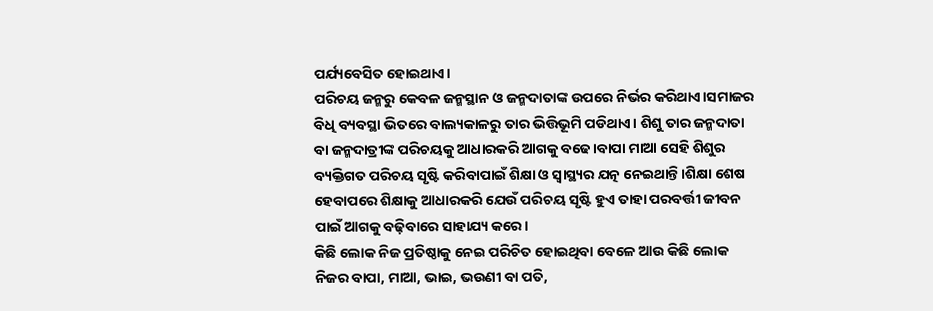ପର୍ଯ୍ୟବେସିତ ହୋଇଥାଏ।
ପରିଚୟ ଜନ୍ମରୁ କେବଳ ଜନ୍ମସ୍ଥାନ ଓ ଜନ୍ମଦାତାଙ୍କ ଉପରେ ନିର୍ଭର କରିଥାଏ।ସମାଜର ବିଧି ବ୍ୟବସ୍ଥା ଭିତରେ ବାଲ୍ୟକାଳରୁ ତାର ଭିତ୍ତିଭୂମି ପଡିଥାଏ। ଶିଶୁ ତାର ଜନ୍ମଦାତା ବା ଜନ୍ମଦାତ୍ରୀଙ୍କ ପରିଚୟକୁ ଆଧାରକରି ଆଗକୁ ବଢେ।ବାପା ମାଆ ସେହି ଶିଶୁର ବ୍ୟକ୍ତିଗତ ପରିଚୟ ସୃଷ୍ଟି କରିବାପାଇଁ ଶିକ୍ଷା ଓ ସ୍ଵାସ୍ଥ୍ୟର ଯତ୍ନ ନେଇଥାନ୍ତି।ଶିକ୍ଷା ଶେଷ ହେବାପରେ ଶିକ୍ଷାକୁ ଆଧାରକରି ଯେଉଁ ପରିଚୟ ସୃଷ୍ଟି ହୁଏ ତାହା ପରବର୍ତ୍ତୀ ଜୀବନ ପାଇଁ ଆଗକୁ ବଢ଼ିବାରେ ସାହାଯ୍ୟ କରେ।
କିଛି ଲୋକ ନିଜ ପ୍ରତିଷ୍ଠାକୁ ନେଇ ପରିଚିତ ହୋଇଥିବା ବେଳେ ଆଉ କିଛି ଲୋକ ନିଜର ବାପା, ମାଆ, ଭାଇ, ଭଉଣୀ ବା ପତି,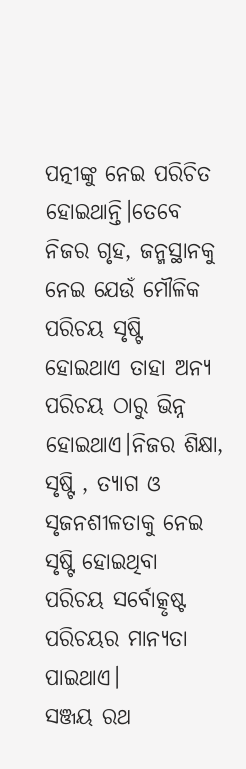ପତ୍ନୀଙ୍କୁ ନେଇ ପରିଚିତ ହୋଇଥାନ୍ତି।ତେବେ ନିଜର ଗୃହ, ଜନ୍ମସ୍ଥାନକୁ ନେଇ ଯେଉଁ ମୌଳିକ ପରିଚୟ ସୃଷ୍ଟି ହୋଇଥାଏ ତାହା ଅନ୍ୟ ପରିଚୟ ଠାରୁ ଭିନ୍ନ ହୋଇଥାଏ।ନିଜର ଶିକ୍ଷା, ସୃଷ୍ଟି , ତ୍ୟାଗ ଓ ସୃଜନଶୀଳତାକୁ ନେଇ ସୃଷ୍ଟି ହୋଇଥିବା ପରିଚୟ ସର୍ବୋତ୍କୃଷ୍ଟ ପରିଚୟର ମାନ୍ୟତା ପାଇଥାଏ।
ସଞ୍ଜୟ ରଥ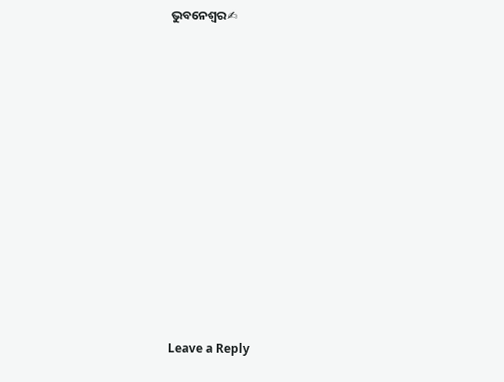ଭୁବନେଶ୍ୱର✍
















Leave a Reply